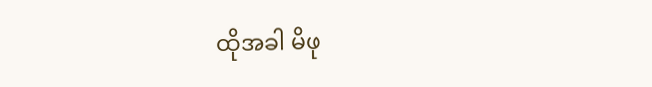ထိုအခါ မိဖု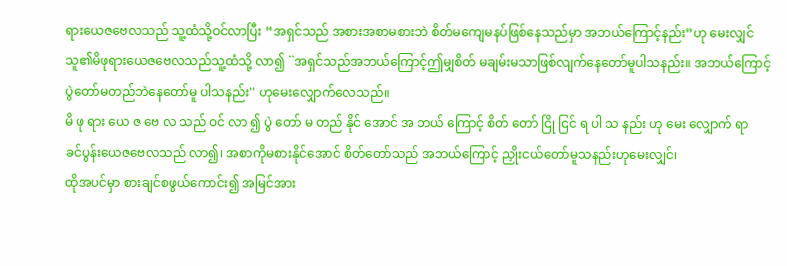ရားယေဇဗေလသည် သူ့ထံသို့ဝင်လာပြီး “အရှင်သည် အစားအစာမစားဘဲ စိတ်မကျေမနပ်ဖြစ်နေသည်မှာ အဘယ်ကြောင့်နည်း”ဟု မေးလျှင်
သူ၏မိဖုရားယေဇဗေလသည်သူ့ထံသို့ လာ၍ ``အရှင်သည်အဘယ်ကြောင့်ဤမျှစိတ် မချမ်းမသာဖြစ်လျက်နေတော်မူပါသနည်း။ အဘယ်ကြောင့်ပွဲတော်မတည်ဘဲနေတော်မူ ပါသနည်း'' ဟုမေးလျှောက်လေသည်။
မိ ဖု ရား ယေ ဇ ဗေ လ သည် ဝင် လာ ၍ ပွဲ တော် မ တည် နိုင် အောင် အ ဘယ် ကြောင့် စိတ် တော် ငြို ငြင် ရ ပါ သ နည်း ဟု မေး လျှောက် ရာ
ခင်ပွန်းယေဇဗေလသည် လာ၍၊ အစာကိုမစားနိုင်အောင် စိတ်တော်သည် အဘယ်ကြောင့် ညှိုးငယ်တော်မူသနည်းဟုမေးလျှင်၊
ထိုအပင်မှာ စားချင်စဖွယ်ကောင်း၍ အမြင်အား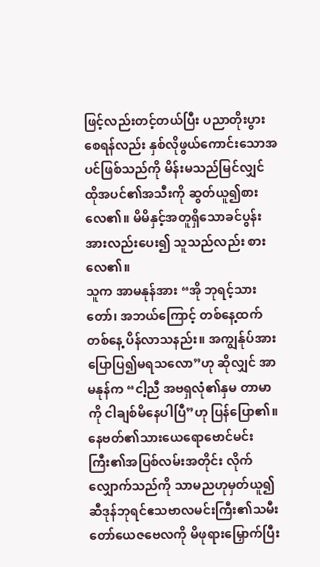ဖြင့်လည်းတင့်တယ်ပြီး ပညာတိုးပွားစေရန်လည်း နှစ်လိုဖွယ်ကောင်းသောအပင်ဖြစ်သည်ကို မိန်းမသည်မြင်လျှင် ထိုအပင်၏အသီးကို ဆွတ်ယူ၍စားလေ၏။ မိမိနှင့်အတူရှိသောခင်ပွန်းအားလည်းပေး၍ သူသည်လည်း စားလေ၏။
သူက အာမနုန်အား “အို ဘုရင့်သားတော်၊ အဘယ်ကြောင့် တစ်နေ့ထက်တစ်နေ့ ပိန်လာသနည်း။ အကျွန်ုပ်အား ပြောပြ၍မရသလော”ဟု ဆိုလျှင် အာမနုန်က “ငါ့ညီ အဗရှလုံ၏နှမ တာမာကို ငါချစ်မိနေပါပြီ”ဟု ပြန်ပြော၏။
နေဗတ်၏သားယေရောဗောင်မင်းကြီး၏အပြစ်လမ်းအတိုင်း လိုက်လျှောက်သည်ကို သာမညဟုမှတ်ယူ၍ ဆီဒုန်ဘုရင်ဧသဗာလမင်းကြီး၏သမီးတော်ယေဇဗေလကို မိဖုရားမြှောက်ပြီး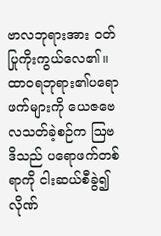ဗာလဘုရားအား ဝတ်ပြုကိုးကွယ်လေ၏။
ထာဝရဘုရား၏ပရောဖက်များကို ယေဇဗေလသတ်ခဲ့စဉ်က ဩဗဒိသည် ပရောဖက်တစ်ရာကို ငါးဆယ်စီခွဲ၍ လိုဏ်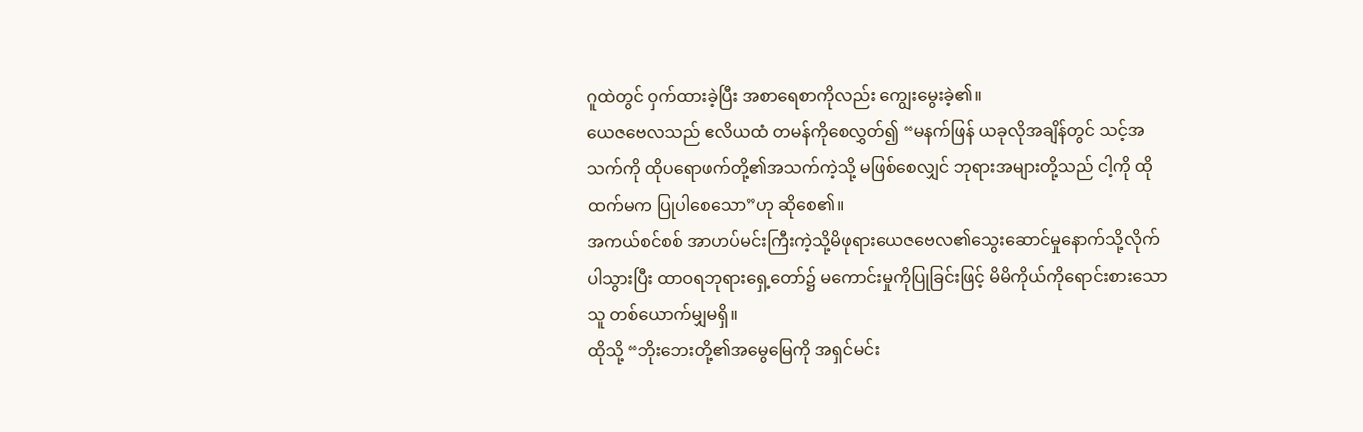ဂူထဲတွင် ဝှက်ထားခဲ့ပြီး အစာရေစာကိုလည်း ကျွေးမွေးခဲ့၏။
ယေဇဗေလသည် ဧလိယထံ တမန်ကိုစေလွှတ်၍ “မနက်ဖြန် ယခုလိုအချိန်တွင် သင့်အသက်ကို ထိုပရောဖက်တို့၏အသက်ကဲ့သို့ မဖြစ်စေလျှင် ဘုရားအများတို့သည် ငါ့ကို ထိုထက်မက ပြုပါစေသော”ဟု ဆိုစေ၏။
အကယ်စင်စစ် အာဟပ်မင်းကြီးကဲ့သို့မိဖုရားယေဇဗေလ၏သွေးဆောင်မှုနောက်သို့လိုက်ပါသွားပြီး ထာဝရဘုရားရှေ့တော်၌ မကောင်းမှုကိုပြုခြင်းဖြင့် မိမိကိုယ်ကိုရောင်းစားသောသူ တစ်ယောက်မျှမရှိ။
ထိုသို့ “ဘိုးဘေးတို့၏အမွေမြေကို အရှင်မင်း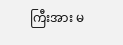ကြီးအား မ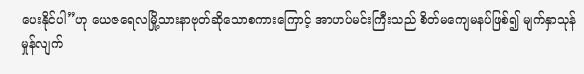ပေးနိုင်ပါ”ဟု ယေဇရေလမြို့သားနာဗုတ်ဆိုသောစကားကြောင့် အာဟပ်မင်းကြီးသည် စိတ်မကျေမနပ်ဖြစ်၍ မျက်နှာသုန်မှုန်လျက်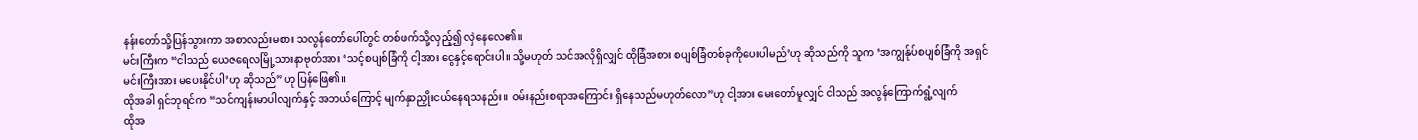နန်းတော်သို့ပြန်သွားကာ အစာလည်းမစား သလွန်တော်ပေါ်တွင် တစ်ဖက်သို့လှည့်၍ လှဲနေလေ၏။
မင်းကြီးက “ငါသည် ယေဇရေလမြို့သားနာဗုတ်အား ‘သင့်စပျစ်ခြံကို ငါ့အား ငွေနှင့်ရောင်းပါ။ သို့မဟုတ် သင်အလိုရှိလျှင် ထိုခြံအစား စပျစ်ခြံတစ်ခုကိုပေးပါမည်’ဟု ဆိုသည်ကို သူက ‘အကျွန်ုပ်စပျစ်ခြံကို အရှင်မင်းကြီးအား မပေးနိုင်ပါ’ဟု ဆိုသည်”ဟု ပြန်ဖြေ၏။
ထိုအခါ ရှင်ဘုရင်က “သင်ကျန်းမာပါလျက်နှင့် အဘယ်ကြောင့် မျက်နှာညှိုးငယ်နေရသနည်း။ ဝမ်းနည်းစရာအကြောင်း ရှိနေသည်မဟုတ်လော”ဟု ငါ့အား မေးတော်မူလျှင် ငါသည် အလွန်ကြောက်ရွံ့လျက်
ထိုအ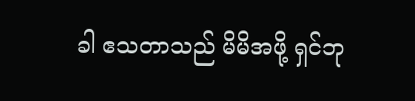ခါ ဧသတာသည် မိမိအဖို့ ရှင်ဘု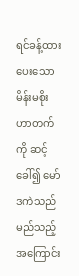ရင်ခန့်ထားပေးသောမိန်းမစိုးဟာတက်ကို ဆင့်ခေါ်၍ မော်ဒကဲသည် မည်သည့်အကြောင်း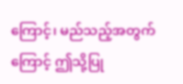ကြောင့်၊ မည်သည့်အတွက်ကြောင့် ဤသို့ပြု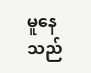မူနေသည်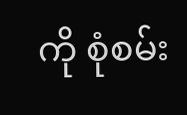ကို စုံစမ်း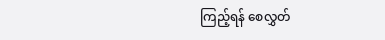ကြည့်ရန် စေလွှတ်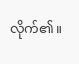လိုက်၏။